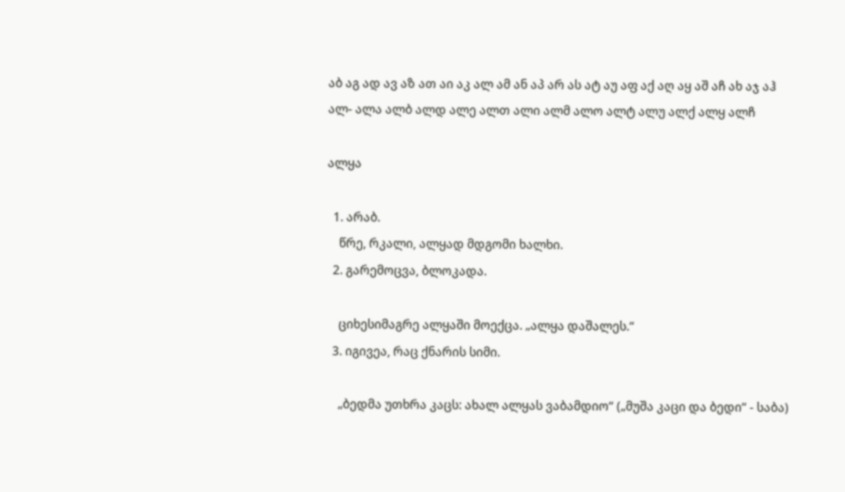აბ აგ ად ავ აზ ათ აი აკ ალ ამ ან აპ არ ას ატ აუ აფ აქ აღ აყ აშ აჩ ახ აჯ აჰ
ალ- ალა ალბ ალდ ალე ალთ ალი ალმ ალო ალტ ალუ ალქ ალყ ალჩ

ალყა

  1. არაბ.
    წრე, რკალი, ალყად მდგომი ხალხი.
  2. გარემოცვა, ბლოკადა.

    ციხესიმაგრე ალყაში მოექცა. „ალყა დაშალეს.“
  3. იგივეა, რაც ქნარის სიმი.

    „ბედმა უთხრა კაცს: ახალ ალყას ვაბამდიო“ („მუშა კაცი და ბედი“ - საბა)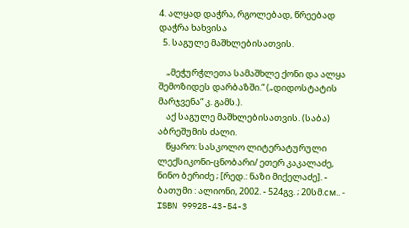4. ალყად დაჭრა, რგოლებად, წრეებად დაჭრა ხახვისა
  5. საგულე მაშხლებისათვის.

    „მეჭურჭლეთა სამაშხლე ქონი და ალყა შემოზიდეს დარბაზში.“ („დიდოსტატის მარჯვენა“ კ. გამს.).
    აქ საგულე მაშხლებისათვის. (საბა) აბრეშუმის ძალი.
    წყარო: სასკოლო ლიტერატურული ლექსიკონი-ცნობარი/ ეთერ კაკალაძე, ნინო ბერიძე ; [რედ.: ნაზი მიქელაძე]. - ბათუმი : ალიონი, 2002. - 524გვ. ; 20სმ.см.. - ISBN 99928-43-54-3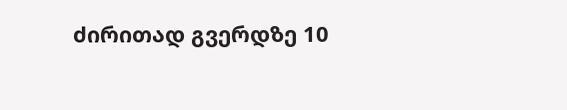ძირითად გვერდზე 10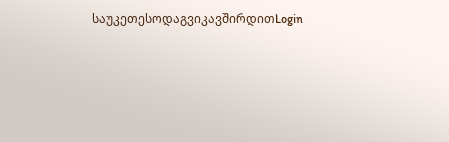საუკეთესოდაგვიკავშირდითLogin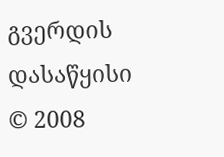გვერდის დასაწყისი
© 2008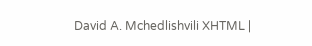David A. Mchedlishvili XHTML |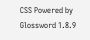CSS Powered by Glossword 1.8.9